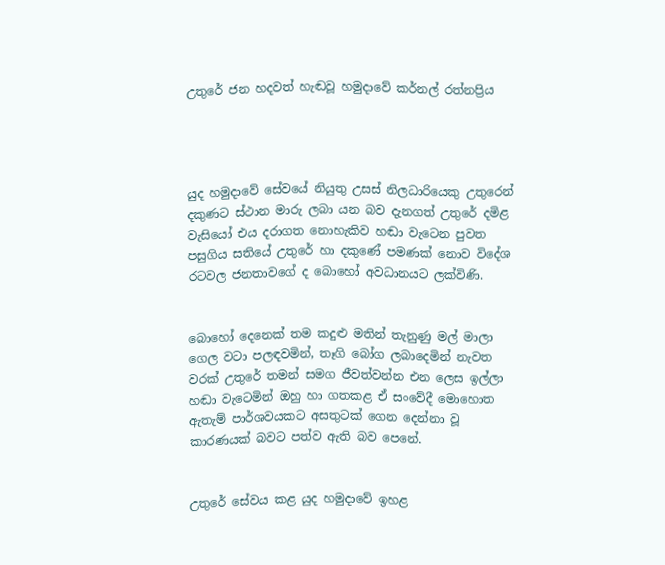උතුරේ ජන හදවත් හැඬවූ හමුදාවේ කර්නල් රත්නප්‍රිය




යුද හමුදාවේ සේවයේ නියුතු උසස් නිලධාරියෙකු උතුරෙන් දකුණට ස්ථාන මාරු ලබා යන බව දැනගත් උතුරේ දමිළ වැසියෝ එය දරාගත නොහැකිව හඬා වැටෙන පුවත පසුගිය සතියේ උතුරේ හා දකුණේ පමණක් නොව විදේශ රටවල ජනතාවගේ ද බොහෝ අවධානයට ලක්විණි.


බොහෝ දෙනෙක් තම කදුළු මතින් තැනුණු මල් මාලා ගෙල වටා පලඳවමින්, තෑගි බෝග ලබාදෙමින් නැවත වරක් උතුරේ තමන් සමග ජීවත්වන්න එන ලෙස ඉල්ලා හඬා වැටෙමින් ඔහු හා ගතකළ ඒ සංවේදී මොහොත ඇතැම් පාර්ශවයකට අසතුටක් ගෙන දෙන්නා වූ කාරණයක් බවට පත්ව ඇති බව පෙනේ.


උතුරේ සේවය කළ යුද හමුදාවේ ඉහළ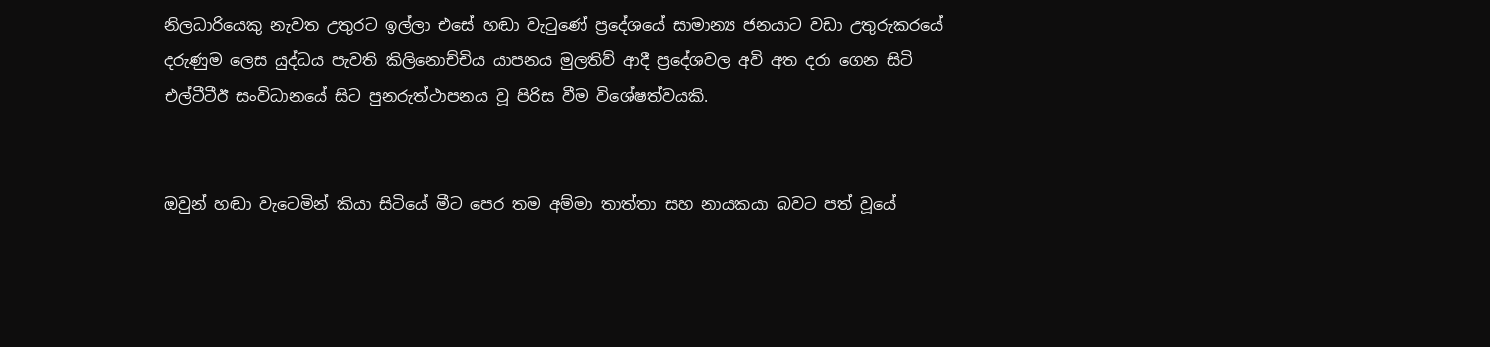නිලධාරියෙකු නැවත උතුරට ඉල්ලා එසේ හඬා වැටුණේ ප්‍රදේශයේ සාමාන්‍ය ජනයාට වඩා උතුරුකරයේ දරුණුම ලෙස යුද්ධය පැවති කිලිනොච්චිය යාපනය මුලතිව් ආදී ප්‍රදේශවල අවි අත දරා ගෙන සිටි එල්ටීටීඊ සංවිධානයේ සිට පුනරුත්ථාපනය වූ පිරිස වීම විශේෂත්වයකි.


ඔවුන් හඬා වැටෙමින් කියා සිටියේ මීට පෙර තම අම්මා තාත්තා සහ නායකයා බවට පත් වූයේ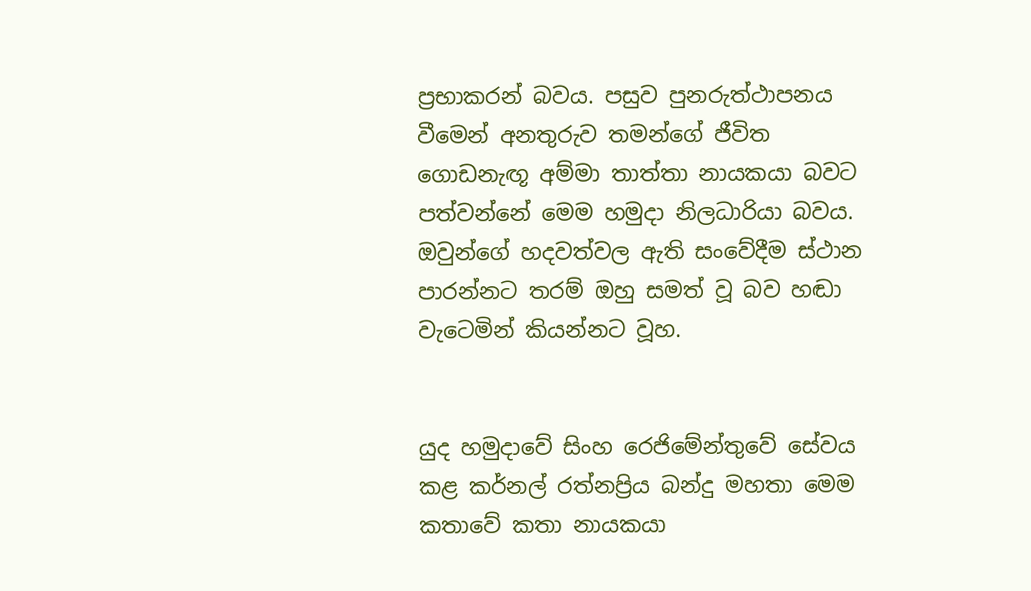ප්‍රභාකරන් බවය. පසුව පුනරුත්ථාපනය වීමෙන් අනතුරුව තමන්ගේ ජීවිත ගොඩනැඟූ අම්මා තාත්තා නායකයා බවට පත්වන්නේ මෙම හමුදා නිලධාරියා බවය. ඔවුන්ගේ හදවත්වල ඇති සංවේදීම ස්ථාන පාරන්නට තරම් ඔහු සමත් වූ බව හඬා වැටෙමින් කියන්නට වූහ.


යුද හමුදාවේ සිංහ රෙජිමේන්තුවේ සේවය කළ කර්නල් රත්නප්‍රිය බන්දු මහතා මෙම කතාවේ කතා නායකයා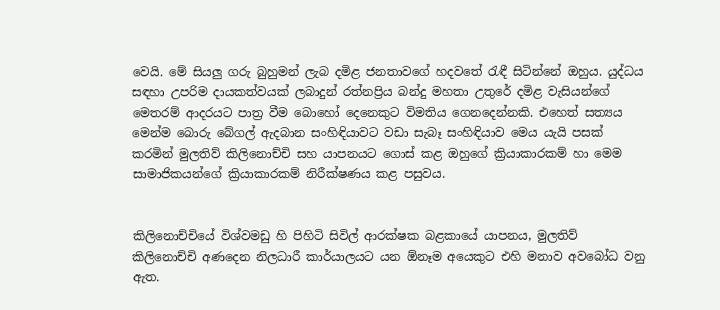වෙයි. මේ සියලු ගරු බුහුමන් ලැබ දමිළ ජනතාවගේ හදවතේ රැඳී සිටින්නේ ඔහුය. යුද්ධය සඳහා උපරිම දායකත්වයක් ලබාදුන් රත්නප්‍රිය බන්දු මහතා උතුරේ දමිළ වැසියන්ගේ මෙතරම් ආදරයට පාත්‍ර වීම බොහෝ දෙනෙකුට විමතිය ගෙනදෙන්නකි. එහෙත් සත්‍යය මෙන්ම බොරු බේගල් ඇදබාන සංහිඳියාවට වඩා සැබෑ සංහිඳියාව මෙය යැයි පසක් කරමින් මුලතිව් කිලිනොච්චි සහ යාපනයට ගොස් කළ ඔහුගේ ක්‍රියාකාරකම් හා මෙම සාමාජිකයන්ගේ ක්‍රියාකාරකම් නිරීක්ෂණය කළ පසුවය.


කිලිනොච්චියේ විශ්වමඩු හි පිහිටි සිවිල් ආරක්ෂක බළකායේ යාපනය, මුලතිව් කිලිනොච්චි අණදෙන නිලධාරී කාර්යාලයට යන ඕනෑම අයෙකුට එහි මනාව අවබෝධ වනු ඇත.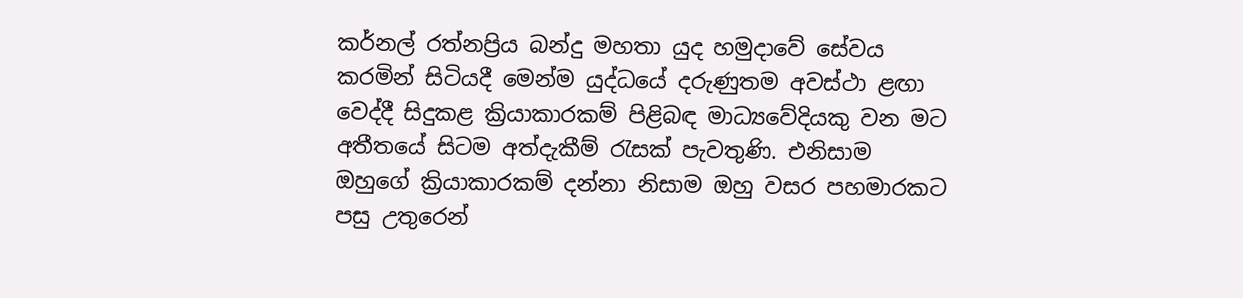කර්නල් රත්නප්‍රිය බන්දු මහතා යුද හමුදාවේ සේවය කරමින් සිටියදී මෙන්ම යුද්ධයේ දරුණුතම අවස්ථා ළඟා වෙද්දී සිදුකළ ක්‍රියාකාරකම් පිළිබඳ මාධ්‍යවේදියකු වන මට අතීතයේ සිටම අත්දැකීම් රැසක් පැවතුණි. එනිසාම ඔහුගේ ක්‍රියාකාරකම් දන්නා නිසාම ඔහු වසර පහමාරකට පසු උතුරෙන්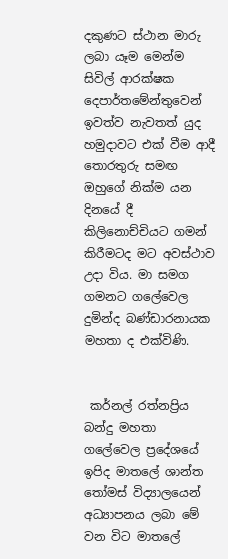දකුණට ස්ථාන මාරු ලබා යෑම මෙන්ම සිවිල් ආරක්ෂක දෙපාර්තමේන්තුවෙන් ඉවත්ව නැවතත් යුද හමුදාවට එක් වීම ආදී තොරතුරු සමඟ ඔහුගේ නික්ම යන දිනයේ දී කිලිනොච්චියට ගමන් කිරීමටද මට අවස්ථාව උදා විය. මා සමග ගමනට ගලේවෙල දුමින්ද බණ්ඩාරනායක මහතා ද එක්විණි.


 කර්නල් රත්නප්‍රිය බන්දු මහතා ගලේවෙල ප්‍රදේශයේ ඉපිද මාතලේ ශාන්ත තෝමස් විද්‍යාලයෙන් අධ්‍යාපනය ලබා මේ වන විට මාතලේ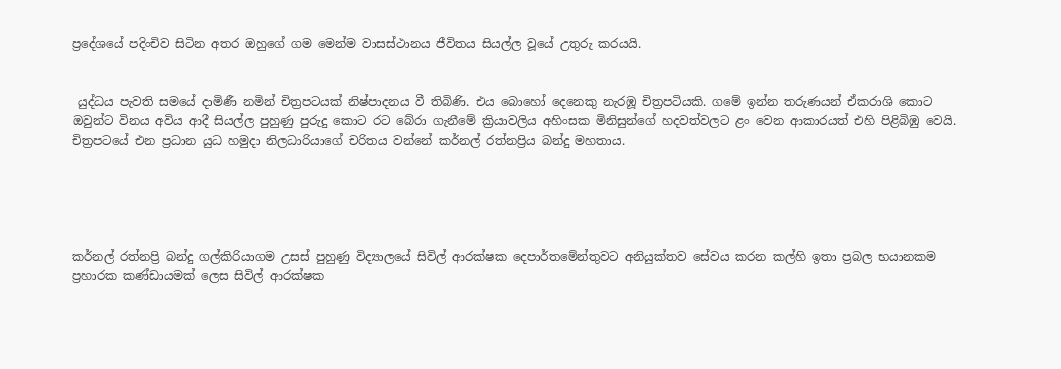ප්‍රදේශයේ පදිංචිව සිටින අතර ඔහුගේ ගම මෙන්ම වාසස්ථානය ජීවිතය සියල්ල වූයේ උතුරු කරයයි.


 යුද්ධය පැවති සමයේ දාමිණී නමින් චිත්‍රපටයක් නිෂ්පාදනය වී තිබිණි. එය බොහෝ දෙනෙකු නැරඹූ චිත්‍රපටියකි. ගමේ ඉන්න තරුණයන් ඒකරාශි කොට ඔවුන්ට විනය අවිය ආදී සියල්ල පුහුණු පුරුදු කොට රට බේරා ගැනීමේ ක්‍රියාවලිය අහිංසක මිනිසුන්ගේ හදවත්වලට ළං වෙන ආකාරයත් එහි පිළිබිඹු වෙයි. චිත්‍රපටයේ එන ප්‍රධාන යුධ හමුදා නිලධාරියාගේ චරිතය වන්නේ කර්නල් රත්නප්‍රිය බන්දු මහතාය.





කර්නල් රත්නප්‍රි බන්දු ගල්කිරියාගම උසස් පුහුණු විද්‍යාලයේ සිවිල් ආරක්ෂක දෙපාර්තමේන්තුවට අනියුක්තව සේවය කරන කල්හි ඉතා ප්‍රබල භයානකම ප්‍රහාරක කණ්ඩායමක් ලෙස සිවිල් ආරක්ෂක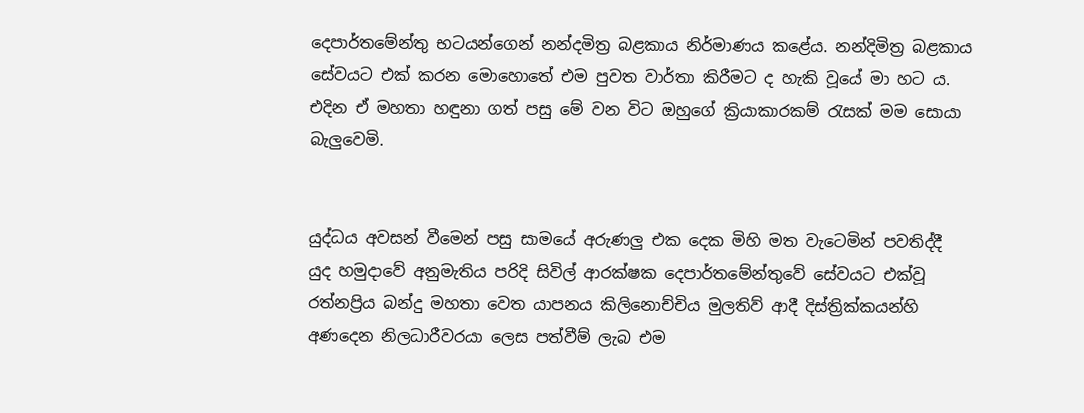දෙපාර්තමේන්තු භටයන්ගෙන් නන්දමිත්‍ර බළකාය නිර්මාණය කළේය. නන්දිමිත්‍ර බළකාය සේවයට එක් කරන මොහොතේ එම පුවත වාර්තා කිරීමට ද හැකි වූයේ මා හට ය. එදින ඒ මහතා හඳුනා ගත් පසු මේ වන විට ඔහුගේ ක්‍රියාකාරකම් රැසක් මම සොයා බැලුවෙමි.


යුද්ධය අවසන් වීමෙන් පසු සාමයේ අරුණලු එක දෙක මිහි මත වැටෙමින් පවතිද්දී යුද හමුදාවේ අනුමැතිය පරිදි සිවිල් ආරක්ෂක දෙපාර්තමේන්තුවේ සේවයට එක්වූ රත්නප්‍රිය බන්දු මහතා වෙත යාපනය කිලිනොච්චිය මුලතිව් ආදී දිස්ත්‍රික්කයන්හි අණදෙන නිලධාරීවරයා ලෙස පත්වීම් ලැබ එම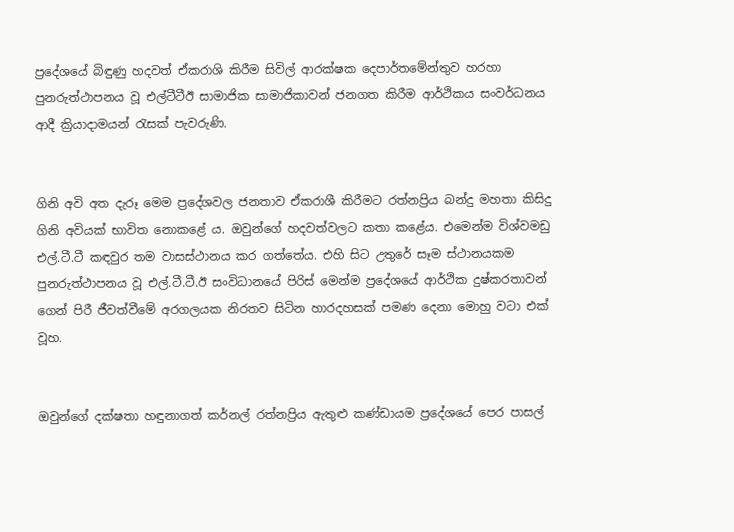ප්‍රදේශයේ බිඳුණු හදවත් ඒකරාශි කිරීම සිවිල් ආරක්ෂක දෙපාර්තමේන්තුව හරහා පුනරුත්ථාපනය වූ එල්ටීටීඊ සාමාජික සාමාජිකාවන් ජනගත කිරීම ආර්ථිකය සංවර්ධනය ආදී ක්‍රියාදාමයන් රැසක් පැවරුණි.


ගිනි අවි අත දැරූ මෙම ප්‍රදේශවල ජනතාව ඒකරාශී කිරීමට රත්නප්‍රිය බන්දු මහතා කිසිදු ගිනි අවියක් භාවිත නොකළේ ය. ඔවුන්ගේ හදවත්වලට කතා කළේය. එමෙන්ම විශ්වමඩු එල්.ටී.ටී කඳවුර තම වාසස්ථානය කර ගත්තේය. එහි සිට උතුරේ සෑම ස්ථානයකම පුනරුත්ථාපනය වූ එල්.ටී.ටී.ඊ සංවිධානයේ පිරිස් මෙන්ම ප්‍රදේශයේ ආර්ථික දුෂ්කරතාවන් ගෙන් පිරී ජීවත්වීමේ අරගලයක නිරතව සිටින හාරදහසක් පමණ දෙනා මොහු වටා එක් වූහ.


ඔවුන්ගේ දක්ෂතා හඳුනාගත් කර්නල් රත්නප්‍රිය ඇතුළු කණ්ඩායම ප්‍රදේශයේ පෙර පාසල්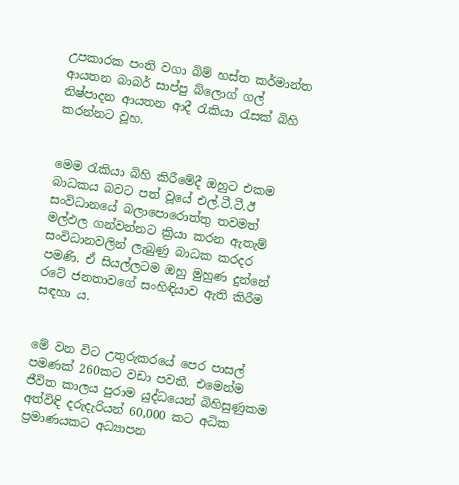උපකාරක පංති වගා බිම් හස්ත කර්මාන්ත ආයතන බාබර් සාප්පු බ්ලොග් ගල් නිෂ්පාදන ආයතන ආදී රැකියා රැසක් බිහි කරන්නට වූහ.


මෙම රැකියා බිහි කිරීමේදී ඔහුට එකම බාධකය බවට පත් වූයේ එල්.ටී.ටී.ඊ සංවිධානයේ බලාපොරොත්තු තවමත් මල්ඵල ගන්වන්නට ක්‍රියා කරන ඇතැම් සංවිධානවලින් ලැබුණු බාධක කරදර පමණි. ඒ සියල්ලටම ඔහු මුහුණ දුන්නේ රටේ ජනතාවගේ සංහිඳියාව ඇති කිරීම සඳහා ය.


මේ වන විට උතුරුකරයේ පෙර පාසල් පමණක් 260කට වඩා පවතී. එමෙන්ම ජීවිත කාලය පුරාම යුද්ධයෙන් බිහිසුණුකම අත්විඳි දරුදැරියන් 60,000 කට අධික ප්‍රමාණයකට අධ්‍යාපන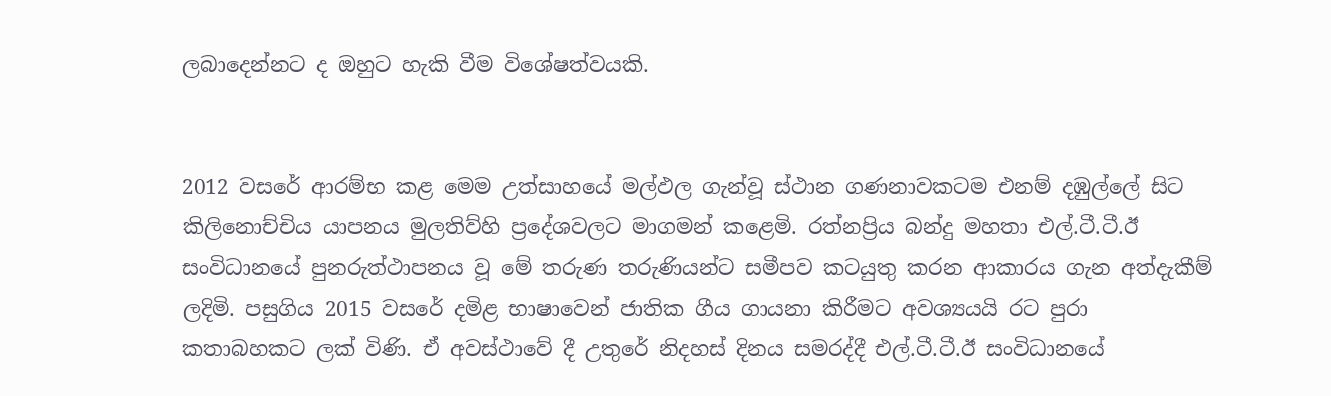ලබාදෙන්නට ද ඔහුට හැකි වීම විශේෂත්වයකි.


2012 වසරේ ආරම්භ කළ මෙම උත්සාහයේ මල්ඵල ගැන්වූ ස්ථාන ගණනාවකටම එනම් දඹුල්ලේ සිට කිලිනොච්චිය යාපනය මුලතිව්හි ප්‍රදේශවලට මාගමන් කළෙමි. රත්නප්‍රිය බන්දු මහතා එල්.ටී.ටී.ඊ සංවිධානයේ පුනරුත්ථාපනය වූ මේ තරුණ තරුණියන්ට සමීපව කටයුතු කරන ආකාරය ගැන අත්දැකීම් ලදිමි. පසුගිය 2015 වසරේ දමිළ භාෂාවෙන් ජාතික ගීය ගායනා කිරීමට අවශ්‍යයයි රට පුරා කතාබහකට ලක් විණි. ඒ අවස්ථාවේ දී උතුරේ නිදහස් දිනය සමරද්දී එල්.ටී.ටී.ඊ සංවිධානයේ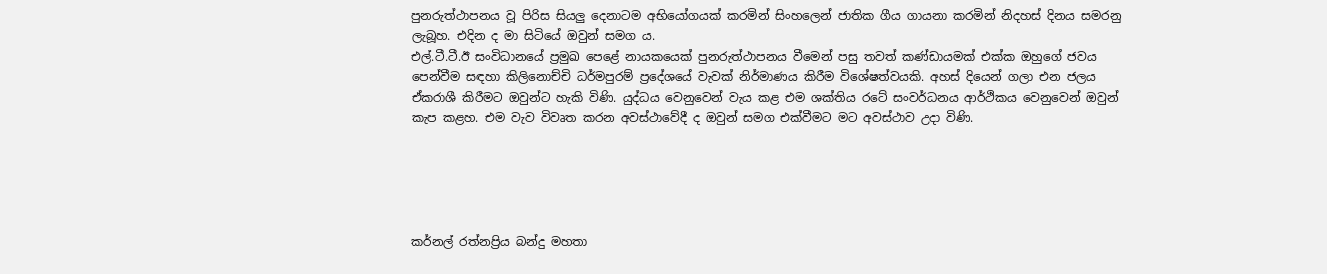පුනරුත්ථාපනය වූ පිරිස සියලු දෙනාටම අභියෝගයක් කරමින් සිංහලෙන් ජාතික ගීය ගායනා කරමින් නිදහස් දිනය සමරනු ලැබූහ. එදින ද මා සිටියේ ඔවුන් සමග ය.
එල්.ටී.ටී.ඊ සංවිධානයේ ප්‍රමුඛ පෙළේ නායකයෙක් පුනරුත්ථාපනය වීමෙන් පසු තවත් කණ්ඩායමක් එක්ක ඔහුගේ ජවය පෙන්වීම සඳහා කිලිනොච්චි ධර්මපුරම් ප්‍රදේශයේ වැවක් නිර්මාණය කිරීම විශේෂත්වයකි. අහස් දියෙන් ගලා එන ජලය ඒකරාශී කිරීමට ඔවුන්ට හැකි විණි. යුද්ධය වෙනුවෙන් වැය කළ එම ශක්තිය රටේ සංවර්ධනය ආර්ථිකය වෙනුවෙන් ඔවුන් කැප කළහ. එම වැව විවෘත කරන අවස්ථාවේදී ද ඔවුන් සමග එක්වීමට මට අවස්ථාව උදා විණි.





කර්නල් රත්නප්‍රිය බන්දු මහතා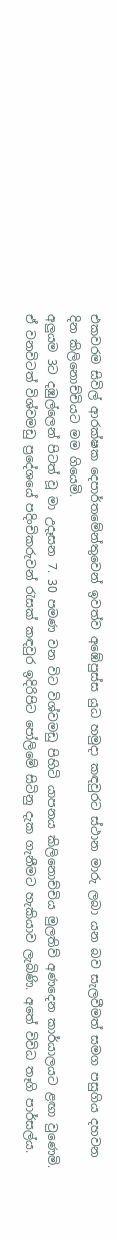එකවරම සිවිල් ආරක්ෂක දෙපාර්තමේන්තුවෙන් ඉවත්ව අඹේපුස්ස යුධ හමුදා කඳවුරට ස්ථාන මාරු ලබා යන බව සැලවීමත් සමග පසුගිය දහවන දින කිලිනොච්චියට මම ගියෙමි.
අලුයම 3ට දඹුල්ලෙන් පිටත් වූ මා උදෑසන 7. 30 පමණ වන විට විශ්වමඩු පිහිටි යාපනය කිලිනොච්චිය මුලතිව් අණදෙන කාර්යාලයට ළඟා වුණෙමි. ඒ වනවිටත් විශ්වමඩු ප්‍රදේශයේ පදිංචිකරුවන් රැසක් කඳවුර ඉදිරිපිට පෝලිමේ සිටිනු දැක ගැනීමට හැකියාව ලැබිණි. අතේ විවිධ තෑගි පාර්සල්ය.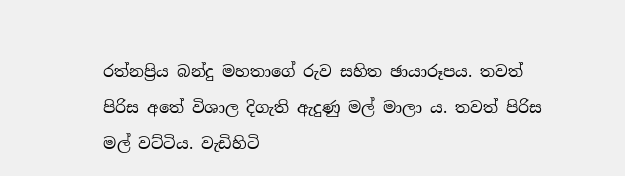රත්නප්‍රිය බන්දු මහතාගේ රුව සහිත ඡායාරූපය. තවත් පිරිස අතේ විශාල දිගැති ඇදුණු මල් මාලා ය. තවත් පිරිස මල් වට්ටිය. වැඩිහිටි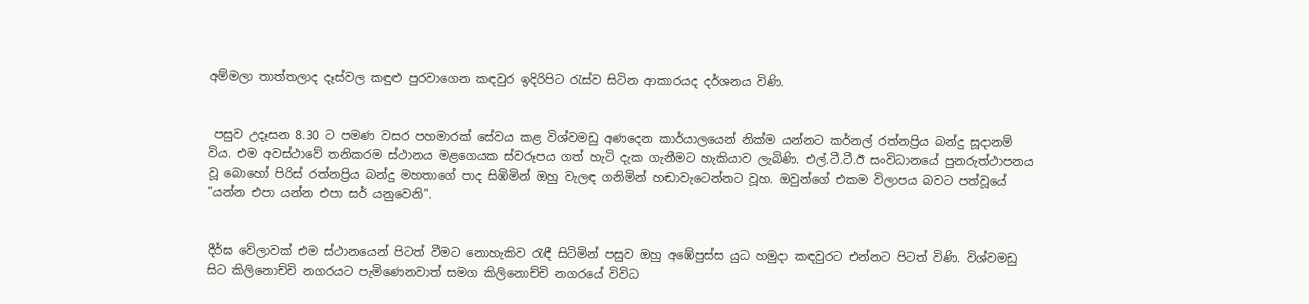අම්මලා තාත්තලාද දෑස්වල කඳුළු පුරවාගෙන කඳවුර ඉදිරිපිට රැස්ව සිටින ආකාරයද දර්ශනය විණි.


 පසුව උදෑසන 8.30 ට පමණ වසර පහමාරක් සේවය කළ විශ්වමඩු අණදෙන කාර්යාලයෙන් නික්ම යන්නට කර්නල් රත්නප්‍රිය බන්දු සූදානම් විය. එම අවස්ථාවේ තනිකරම ස්ථානය මළගෙයක ස්වරූපය ගත් හැටි දැක ගැනීමට හැකියාව ලැබිණි. එල්.ටී.ටී.ඊ සංවිධානයේ පුනරුත්ථාපනය වූ බොහෝ පිරිස් රත්නප්‍රිය බන්දු මහතාගේ පාද සිඹිමින් ඔහු වැලඳ ගනිමින් හඬාවැටෙන්නට වූහ. ඔවුන්ගේ එකම විලාපය බවට පත්වූයේ ”යන්න එපා යන්න එපා සර් යනුවෙනි”.


දීර්ඝ වේලාවක් එම ස්ථානයෙන් පිටත් වීමට නොහැකිව රැඳී සිටිමින් පසුව ඔහු අඹේපුස්ස යුධ හමුදා කඳවුරට එන්නට පිටත් විණි. විශ්වමඩු සිට කිලිනොච්චි නගරයට පැමිණෙනවාත් සමග කිලිනොච්චි නගරයේ විවිධ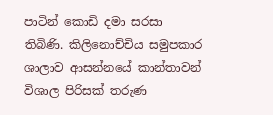පාටින් කොඩි දමා සරසා තිබිණි. කිලිනොච්චිය සමුපකාර ශාලාව ආසන්නයේ කාන්තාවන් විශාල පිරිසක් තරුණ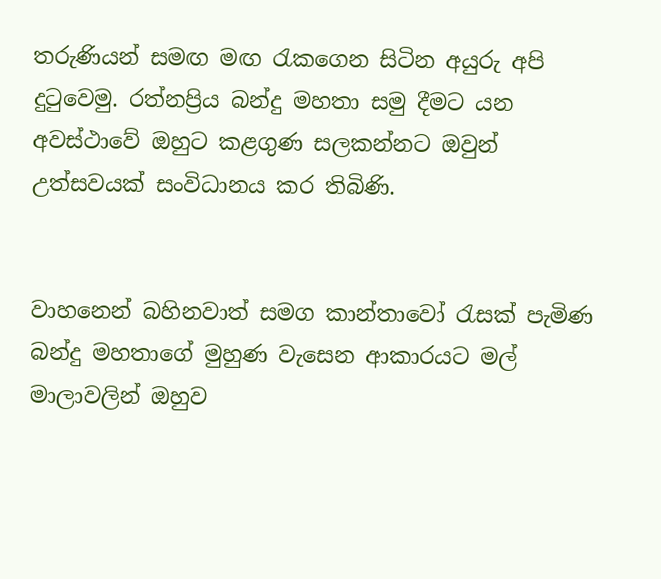තරුණියන් සමඟ මඟ රැකගෙන සිටින අයුරු අපි දුටුවෙමු. රත්නප්‍රිය බන්දු මහතා සමු දීමට යන අවස්ථාවේ ඔහුට කළගුණ සලකන්නට ඔවුන් උත්සවයක් සංවිධානය කර තිබිණි.


වාහනෙන් බහිනවාත් සමග කාන්තාවෝ රැසක් පැමිණ බන්දු මහතාගේ මුහුණ වැසෙන ආකාරයට මල් මාලාවලින් ඔහුව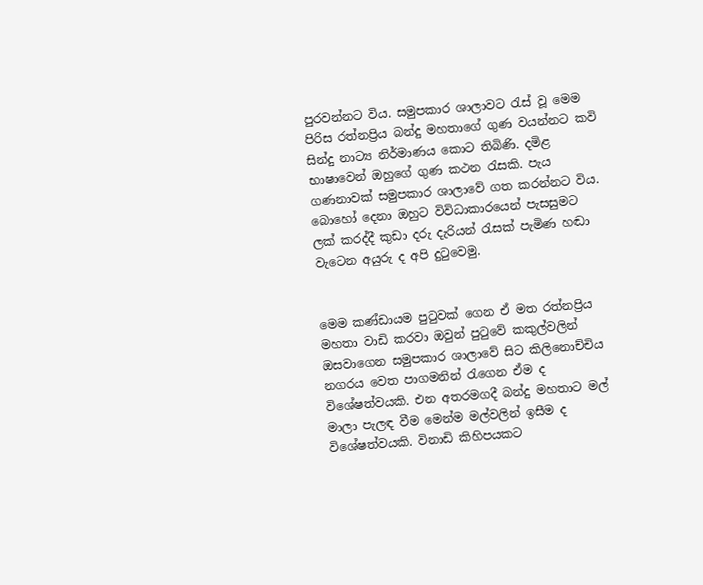පුරවන්නට විය. සමුපකාර ශාලාවට රැස් වූ මෙම පිරිස රත්නප්‍රිය බන්දු මහතාගේ ගුණ වයන්නට කවි සින්දු නාට්‍ය නිර්මාණය කොට තිබිණි. දමිළ භාෂාවෙන් ඔහුගේ ගුණ කථන රැසකි. පැය ගණනාවක් සමුපකාර ශාලාවේ ගත කරන්නට විය. බොහෝ දෙනා ඔහුට විවිධාකාරයෙන් පැසසුමට ලක් කරද්දී කුඩා දරු දැරියන් රැසක් පැමිණ හඬා වැටෙන අයුරු ද අපි දුටුවෙමු.


මෙම කණ්ඩායම පුටුවක් ගෙන ඒ මත රත්නප්‍රිය මහතා වාඩි කරවා ඔවුන් පුටුවේ කකුල්වලින් ඔසවාගෙන සමුපකාර ශාලාවේ සිට කිලිනොච්චිය නගරය වෙත පාගමනින් රැගෙන ඒම ද විශේෂත්වයකි. එන අතරමගදී බන්දු මහතාට මල් මාලා පැලඳ වීම මෙන්ම මල්වලින් ඉසීම ද විශේෂත්වයකි. විනාඩි කිහිපයකට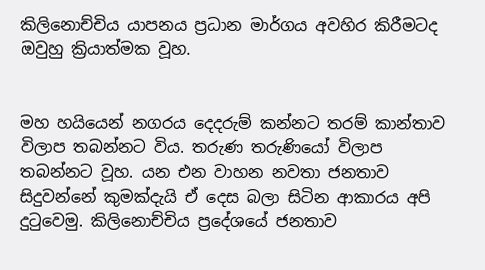කිලිනොච්චිය යාපනය ප්‍රධාන මාර්ගය අවහිර කිරීමටද ඔවුහු ක්‍රියාත්මක වූහ.


මහ හයියෙන් නගරය දෙදරුම් කන්නට තරම් කාන්තාව විලාප තබන්නට විය. තරුණ තරුණියෝ විලාප තබන්නට වූහ. යන එන වාහන නවතා ජනතාව සිදුවන්නේ කුමක්දැයි ඒ දෙස බලා සිටින ආකාරය අපි දුටුවෙමු. කිලිනොච්චිය ප්‍රදේශයේ ජනතාව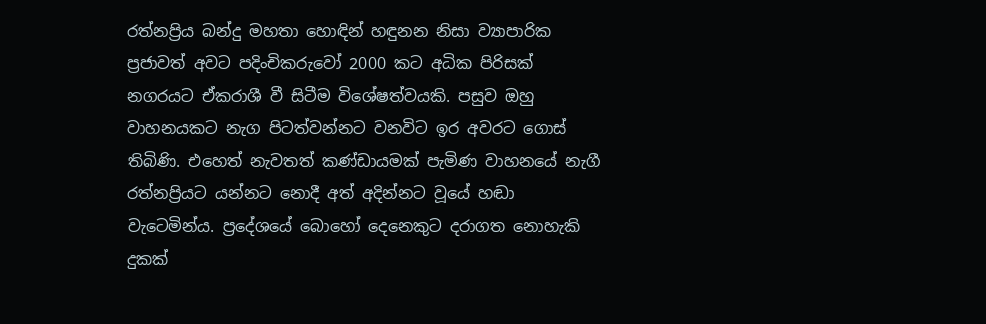රත්නප්‍රිය බන්දු මහතා හොඳින් හඳුනන නිසා ව්‍යාපාරික ප්‍රජාවත් අවට පදිංචිකරුවෝ 2000 කට අධික පිරිසක් නගරයට ඒකරාශී වී සිටීම විශේෂත්වයකි. පසුව ඔහු වාහනයකට නැග පිටත්වන්නට වනවිට ඉර අවරට ගොස් තිබිණි. එහෙත් නැවතත් කණ්ඩායමක් පැමිණ වාහනයේ නැගී රත්නප්‍රියට යන්නට නොදී අත් අදින්නට වූයේ හඬා වැටෙමින්ය. ප්‍රදේශයේ බොහෝ දෙනෙකුට දරාගත නොහැකි දුකක්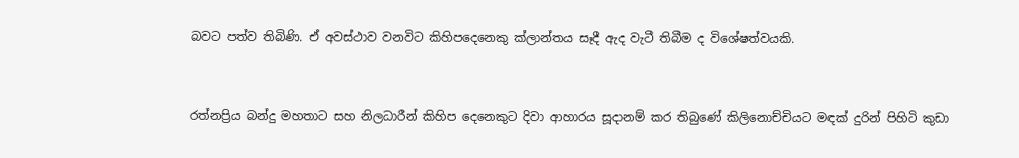බවට පත්ව තිබිණි. ඒ අවස්ථාව වනවිට කිහිපදෙනෙකු ක්ලාන්තය සෑදී ඇද වැටී තිබීම ද විශේෂත්වයකි.


රත්නප්‍රිය බන්දු මහතාට සහ නිලධාරීන් කිහිප දෙනෙකුට දිවා ආහාරය සූදානම් කර තිබුණේ කිලිනොච්චියට මඳක් දුරින් පිහිටි කුඩා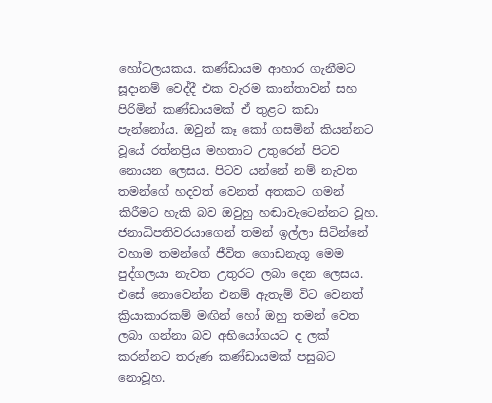හෝටලයකය. කණ්ඩායම ආහාර ගැනීමට සූදානම් වෙද්දී එක වැරම කාන්තාවන් සහ පිරිමින් කණ්ඩායමක් ඒ තුළට කඩා පැන්නෝය. ඔවුන් කෑ කෝ ගසමින් කියන්නට වූයේ රත්නප්‍රිය මහතාට උතුරෙන් පිටව නොයන ලෙසය. පිටව යන්නේ නම් නැවත තමන්ගේ හදවත් වෙනත් අතකට ගමන් කිරීමට හැකි බව ඔවුහු හඬාවැටෙන්නට වූහ. ජනාධිපතිවරයාගෙන් තමන් ඉල්ලා සිටින්නේ වහාම තමන්ගේ ජීවිත ගොඩනැගූ මෙම පුද්ගලයා නැවත උතුරට ලබා දෙන ලෙසය. එසේ නොවෙන්න එනම් ඇතැම් විට වෙනත් ක්‍රියාකාරකම් මඟින් හෝ ඔහු තමන් වෙත ලබා ගන්නා බව අභියෝගයට ද ලක් කරන්නට තරුණ කණ්ඩායමක් පසුබට නොවූහ.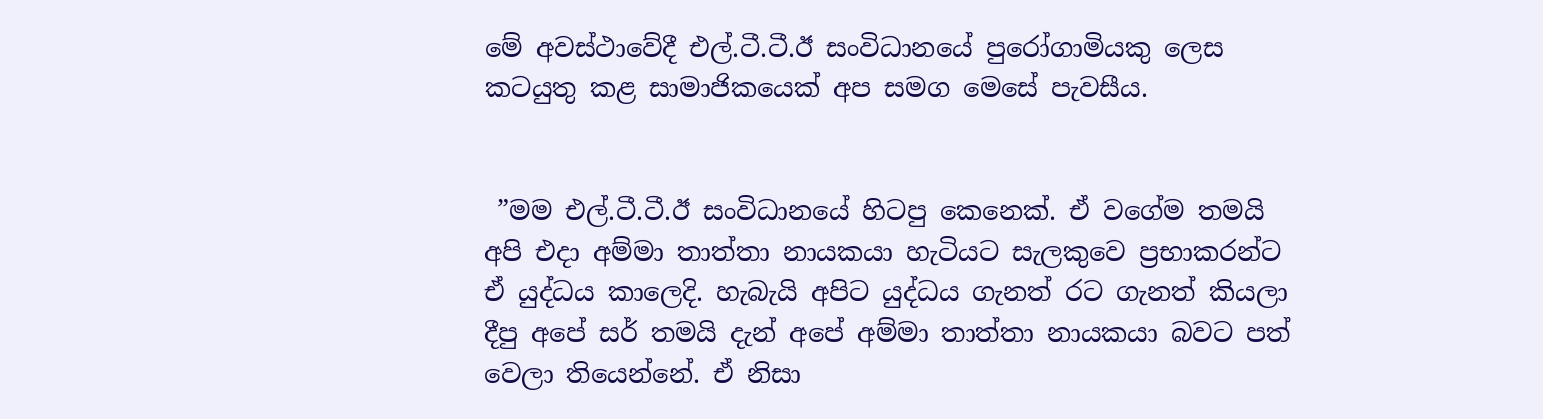මේ අවස්ථාවේදී එල්.ටී.ටී.ඊ සංවිධානයේ පුරෝගාමියකු ලෙස කටයුතු කළ සාමාජිකයෙක් අප සමග මෙසේ පැවසීය.


 ”මම එල්.ටී.ටී.ඊ සංවිධානයේ හිටපු කෙනෙක්. ඒ වගේම තමයි අපි එදා අම්මා තාත්තා නායකයා හැටියට සැලකුවෙ ප්‍රභාකරන්ට ඒ යුද්ධය කාලෙදි. හැබැයි අපිට යුද්ධය ගැනත් රට ගැනත් කියලා දීපු අපේ සර් තමයි දැන් අපේ අම්මා තාත්තා නායකයා බවට පත් වෙලා තියෙන්නේ. ඒ නිසා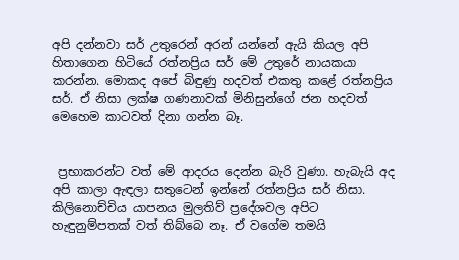අපි දන්නවා සර් උතුරෙන් අරන් යන්නේ ඇයි කියල අපි හිතාගෙන හිටියේ රත්නප්‍රිය සර් මේ උතුරේ නායකයා කරන්න. මොකද අපේ බිඳුණු හදවත් එකතු කළේ රත්නප්‍රිය සර්. ඒ නිසා ලක්ෂ ගණනාවක් මිනිසුන්ගේ ජන හදවත් මෙහෙම කාටවත් දිනා ගන්න බෑ.


 ප්‍රභාකරන්ට වත් මේ ආදරය දෙන්න බැරි වුණා. හැබැයි අද අපි කාලා ඇඳලා සතුටෙන් ඉන්නේ රත්නප්‍රිය සර් නිසා. කිලිනොච්චිය යාපනය මුලතිව් ප්‍රදේශවල අපිට හැඳුනුම්පතක් වත් තිබ්බෙ නෑ. ඒ වගේම තමයි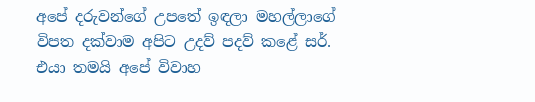අපේ දරුවන්ගේ උපතේ ඉඳලා මහල්ලාගේ විපත දක්වාම අපිට උදව් පදව් කළේ සර්. එයා තමයි අපේ විවාහ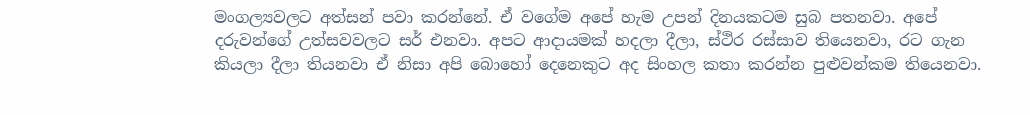මංගල්‍යවලට අත්සන් පවා කරන්නේ. ඒ වගේම අපේ හැම උපන් දිනයකටම සුබ පතනවා. අපේ දරුවන්ගේ උත්සවවලට සර් එනවා. අපට ආදායමක් හදලා දීලා, ස්ථිර රස්සාව තියෙනවා, රට ගැන කියලා දීලා තියනවා ඒ නිසා අපි බොහෝ දෙනෙකුට අද සිංහල කතා කරන්න පුළුවන්කම තියෙනවා.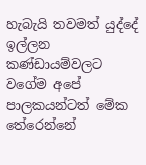හැබැයි තවමත් යුද්දේ ඉල්ලන කණ්ඩායම්වලට වගේම අපේ පාලකයන්ටත් මේක තේරෙන්නේ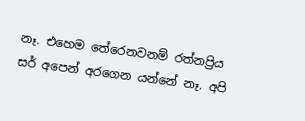නෑ. එහෙම තේරෙනවනම් රත්නප්‍රිය සර් අපෙන් අරගෙන යන්නේ නෑ. අපි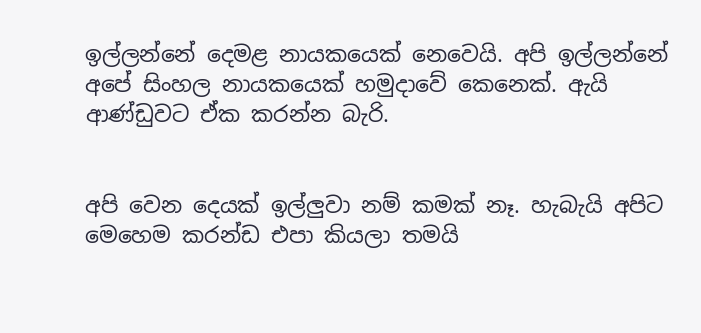ඉල්ලන්නේ දෙමළ නායකයෙක් නෙවෙයි. අපි ඉල්ලන්නේ අපේ සිංහල නායකයෙක් හමුදාවේ කෙනෙක්. ඇයි ආණ්ඩුවට ඒක කරන්න බැරි.


අපි වෙන දෙයක් ඉල්ලුවා නම් කමක් නෑ. හැබැයි අපිට මෙහෙම කරන්ඩ එපා කියලා තමයි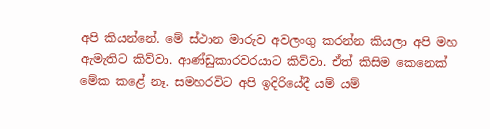අපි කියන්නේ. මේ ස්ථාන මාරුව අවලංගු කරන්න කියලා අපි මහ ඇමැතිට කිව්වා. ආණ්ඩුකාරවරයාට කිව්වා. ඒත් කිසිම කෙනෙක් මේක කළේ නෑ. සමහරවිට අපි ඉදිරියේදී යම් යම්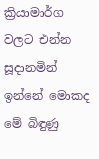ක්‍රියාමාර්ග වලට එන්න සූදානමින් ඉන්නේ මොකද මේ බිඳුණු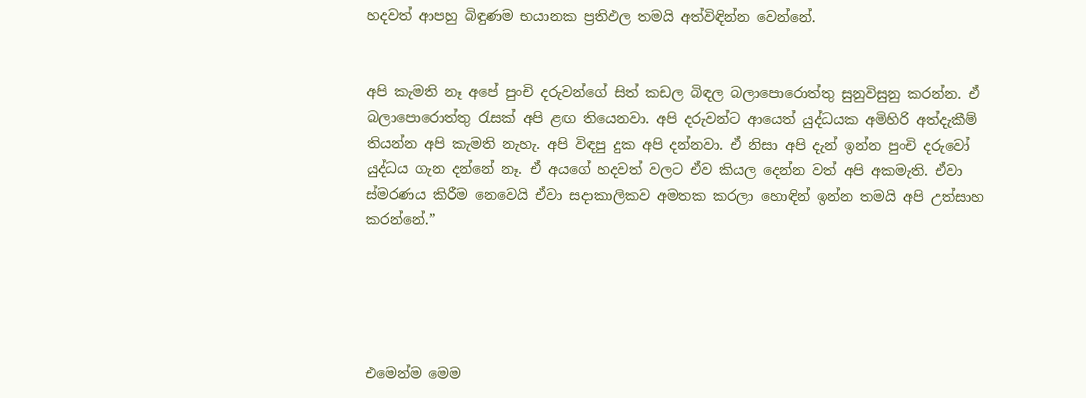හදවත් ආපහු බිඳුණම භයානක ප්‍රතිඵල තමයි අත්විඳින්න වෙන්නේ.


අපි කැමති නෑ අපේ පුංචි දරුවන්ගේ සිත් කඩල බිඳල බලාපොරොත්තු සුනුවිසුනු කරන්න. ඒ බලාපොරොත්තු රැසක් අපි ළඟ තියෙනවා. අපි දරුවන්ට ආයෙත් යුද්ධයක අමිහිරි අත්දැකීම් තියන්න අපි කැමති නැහැ. අපි විඳපු දුක අපි දන්නවා. ඒ නිසා අපි දැන් ඉන්න පුංචි දරුවෝ යුද්ධය ගැන දන්නේ නෑ. ඒ අයගේ හදවත් වලට ඒව කියල දෙන්න වත් අපි අකමැති. ඒවා ස්මරණය කිරීම නෙවෙයි ඒවා සදාකාලිකව අමතක කරලා හොඳින් ඉන්න තමයි අපි උත්සාහ කරන්නේ.”





එමෙන්ම මෙම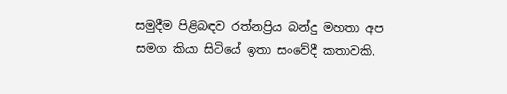සමුදීම පිළිබඳව රත්නප්‍රිය බන්දු මහතා අප සමග කියා සිටියේ ඉතා සංවේදී කතාවකි.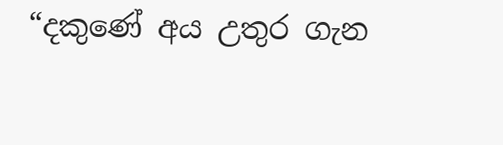“දකුණේ අය උතුර ගැන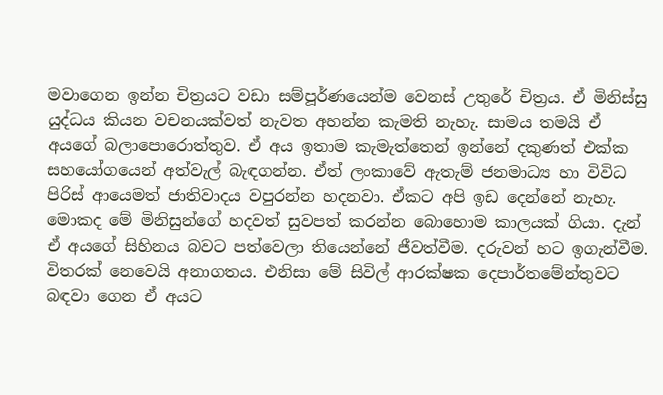මවාගෙන ඉන්න චිත්‍රයට වඩා සම්පූර්ණයෙන්ම වෙනස් උතුරේ චිත්‍රය. ඒ මිනිස්සු යුද්ධය කියන වචනයක්වත් නැවත අහන්න කැමති නැහැ. සාමය තමයි ඒ අයගේ බලාපොරොත්තුව. ඒ අය ඉතාම කැමැත්තෙන් ඉන්නේ දකුණත් එක්ක සහයෝගයෙන් අත්වැල් බැඳගන්න. ඒත් ලංකාවේ ඇතැම් ජනමාධ්‍ය හා විවිධ පිරිස් ආයෙමත් ජාතිවාදය වපුරන්න හදනවා. ඒකට අපි ඉඩ දෙන්නේ නැහැ. මොකද මේ මිනිසුන්ගේ හදවත් සුවපත් කරන්න බොහොම කාලයක් ගියා. දැන් ඒ අයගේ සිහිනය බවට පත්වෙලා තියෙන්නේ ජීවත්වීම. දරුවන් හට ඉගැන්වීම. විතරක් නෙවෙයි අනාගතය. එනිසා මේ සිවිල් ආරක්ෂක දෙපාර්තමේන්තුවට බඳවා ගෙන ඒ අයට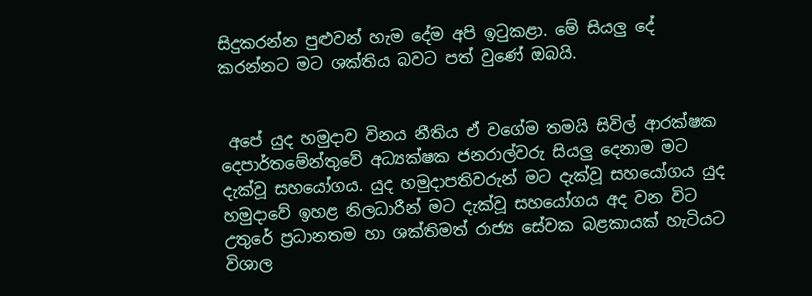සිදුකරන්න පුළුවන් හැම දේම අපි ඉටුකළා. මේ සියලු දේ කරන්නට මට ශක්තිය බවට පත් වුණේ ඔබයි.


 අපේ යුද හමුදාව විනය නීතිය ඒ වගේම තමයි සිවිල් ආරක්ෂක දෙපාර්තමේන්තුවේ අධ්‍යක්ෂක ජනරාල්වරු සියලු දෙනාම මට දැක්වූ සහයෝගය. යුද හමුදාපතිවරුන් මට දැක්වූ සහයෝගය යුද හමුදාවේ ඉහළ නිලධාරීන් මට දැක්වූ සහයෝගය අද වන විට උතුරේ ප්‍රධානතම හා ශක්තිමත් රාජ්‍ය සේවක බළකායක් හැටියට විශාල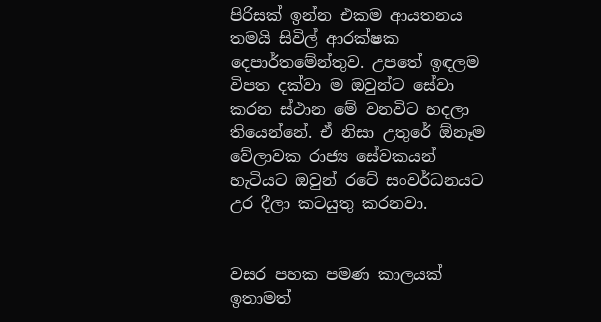පිරිසක් ඉන්න එකම ආයතනය තමයි සිවිල් ආරක්ෂක දෙපාර්තමේන්තුව. උපතේ ඉඳලම විපත දක්වා ම ඔවුන්ට සේවා කරන ස්ථාන මේ වනවිට හදලා තියෙන්නේ. ඒ නිසා උතුරේ ඕනෑම වේලාවක රාජ්‍ය සේවකයන් හැටියට ඔවුන් රටේ සංවර්ධනයට උර දීලා කටයුතු කරනවා.


වසර පහක පමණ කාලයක් ඉතාමත්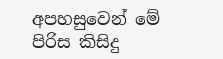අපහසුවෙන් මේ පිරිස කිසිදු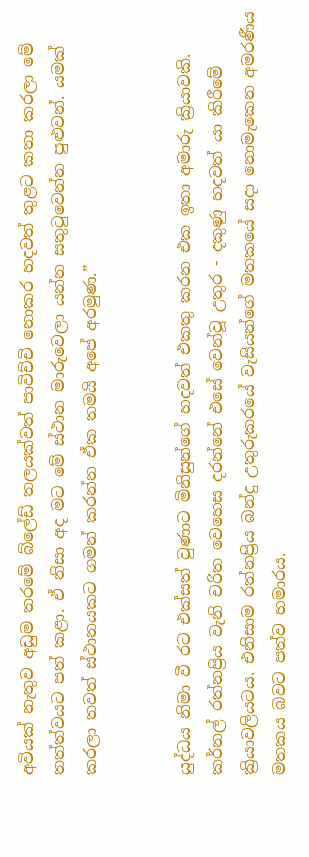අවියක් නැතුව අඩුම තරමේ බ්ලේඩ් තලයක්වත් පාවිච්චි නොකර හදවත් තුළට කතා කරලා මේ තත්ත්වයට පත් කළා. ඒ නිසා අද මට මේ ස්ථාන මාරුවෙලා යන්න සතුටුවෙන්න පුළුවන්. යමක් කරලා තවත් ස්ථානයකට ගමන් කරන්න ඒක තමයි අපේ අරමුණ.”


යුද්ධය නිමා වී රට එක්සත් වුණාට මිනිසුන්ගේ හදවත් එකතු කරන එක ඉතා අමාරු ක්‍රියාවකි. කර්නල් රත්නප්‍රිය වැනි චරිත වෙහෙස දරන්නේ එසේ වෙන්වූ උතුර - දකුණු හදවත් යා කිරීමේ ක්‍රියාවලියටය. එනිසාම රත්නප්‍රිය බන්දු උතුරුකරයේ වැසියන්ගේ මතකයේ සදා නොමැකෙන අමරණීය මතකය බවට පත්ව හමාරය.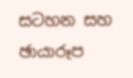සටහන සහ ඡායාරූප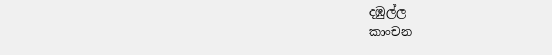දඹුල්ල
කාංචන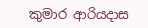කුමාර ආරියදාස